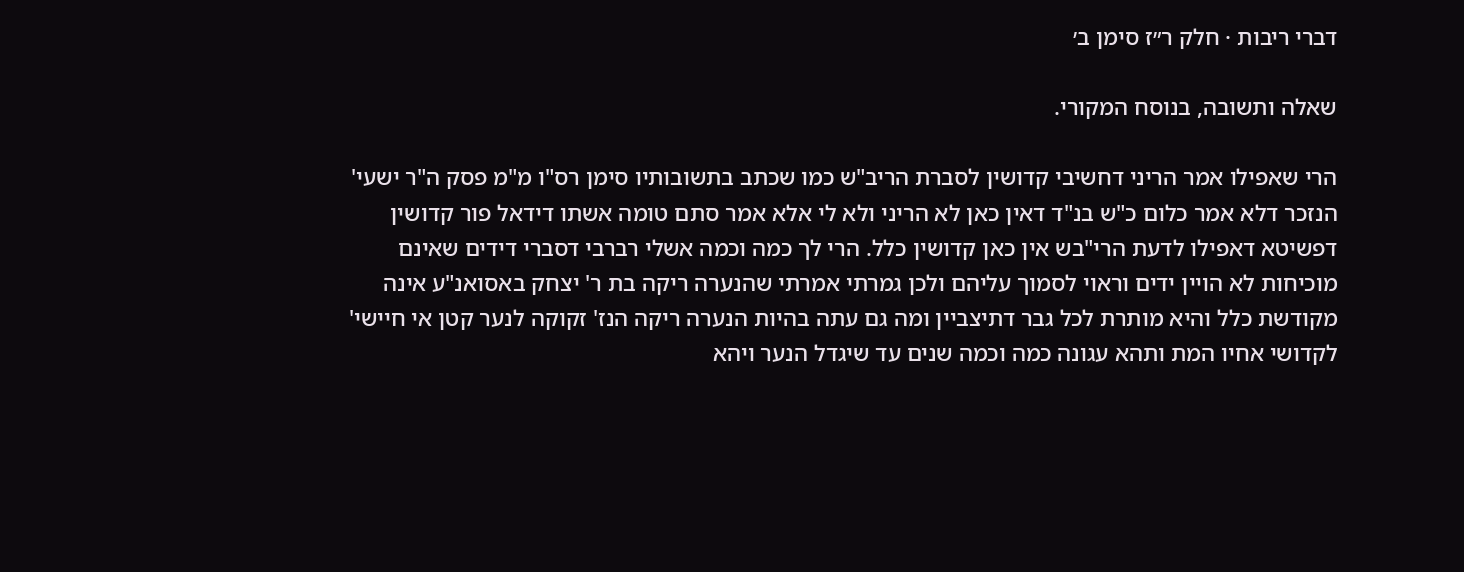דברי ריבות · חלק ר״ז סימן ב׳

שאלה ותשובה, בנוסח המקורי.

הרי שאפילו אמר הריני דחשיבי קדושין לסברת הריב"ש כמו שכתב בתשובותיו סימן רס"ו מ"מ פסק ה"ר ישעי' הנזכר דלא אמר כלום כ"ש בנ"ד דאין כאן לא הריני ולא לי אלא אמר סתם טומה אשתו דידאל פור קדושין דפשיטא דאפילו לדעת הרי"בש אין כאן קדושין כלל. הרי לך כמה וכמה אשלי רברבי דסברי דידים שאינם מוכיחות לא הויין ידים וראוי לסמוך עליהם ולכן גמרתי אמרתי שהנערה ריקה בת ר' יצחק באסואנ"ע אינה מקודשת כלל והיא מותרת לכל גבר דתיצביין ומה גם עתה בהיות הנערה ריקה הנז' זקוקה לנער קטן אי חיישי' לקדושי אחיו המת ותהא עגונה כמה וכמה שנים עד שיגדל הנער ויהא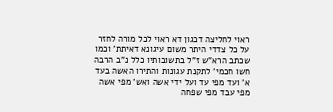ראוי לחליצה דכגון דא ראוי לכל מורה לחזר על כל צדדי היתר משום עיגונא דאיתת' וכמו שכתב הרא"ש ז"ל בתשובותיו כלל נ"ב הרבה חשו חכמי' לתקנת עגונות והתירו האשה בעד א' ועד מפי עד ועל ידי אשה ואש' מפי אשה מפי עבד מפי שפחה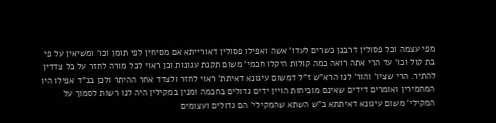מפי עצמה וכל פסולין דרבנן כשרים לעדו' אשה ואפילו פסולין דאורייתא אם מסיחין לפי תומן וכו' ומשיאין על פי בת קול וכו' עד הרי אתה רואה כמה קולות היקלו חכמי' משום תקנת עגונות וכן ראוי לכל מורה לחזר על כל צדדין להתיר. הרי שציו' והור' לנו הרא"ש ז"ל דמשום עיגונא דאיתת' ראוי לחזר ולצדד אחר ההיתר ולכן בנ"ד אפילו היו המחמירין ואומרים דידים שאינם מוכיחות הויין ידים גדולים בחכמה ומנין במקילין היה לנו רשות לסמוך על המקילי' משום עיגונא דאיתתא כ"ש השתא שהמקילי' הם גדולים ועצומים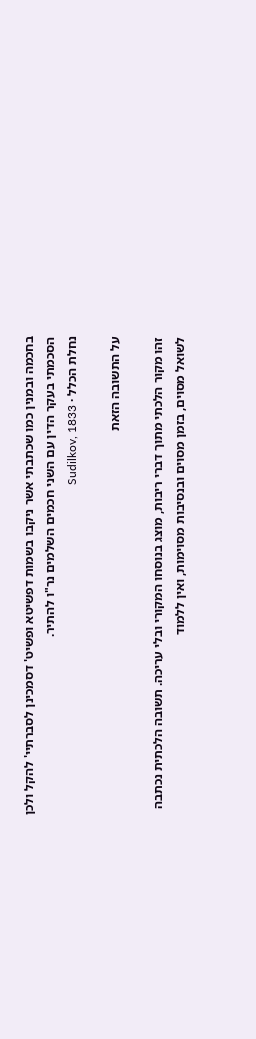בחכמה ובמנין כמו שכתבתי אשר ניקבו בשמות דפשיטא ופשיט' דסמכינן לסברתיי' להקל ולכן הסכמתי בעקר הדין עם השני חכמים השלמים נר"ו להתיר.
נחלת הכלל · Sudilkov, 1833

על התשובה הזאת

זהו מקור הלכתי מתוך דברי ריבות, מוצג בנוסחו המקורי ובלי עריכה. תשובה הלכתית נכתבה לשואל מסוים, בזמן מסוים ובנסיבות מסוימות, ואין ללמוד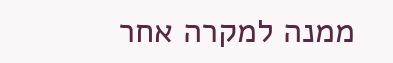ממנה למקרה אחר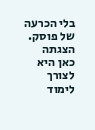בלי הכרעה של פוסק. הצגתה כאן היא לצורך לימוד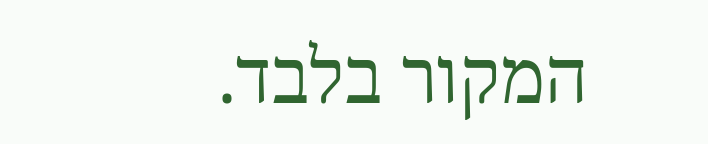המקור בלבד.